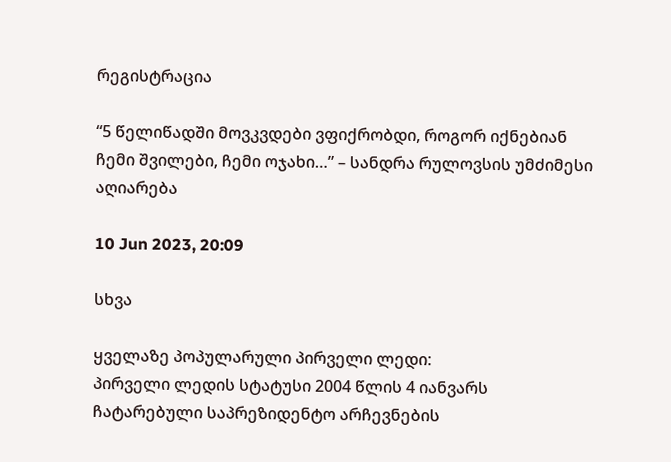რეგისტრაცია

“5 წელიწადში მოვკვდები ვფიქრობდი, როგორ იქნებიან ჩემი შვილები, ჩემი ოჯახი…” – სანდრა რულოვსის უმძიმესი აღიარება

10 Jun 2023, 20:09

სხვა

ყველაზე პოპულარული პირველი ლედი:
პირველი ლედის სტატუსი 2004 წლის 4 იანვარს ჩატარებული საპრეზიდენტო არჩევნების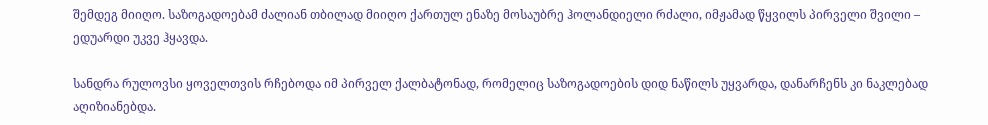შემდეგ მიიღო. საზოგადოებამ ძალიან თბილად მიიღო ქართულ ენაზე მოსაუბრე ჰოლანდიელი რძალი, იმჟამად წყვილს პირველი შვილი – ედუარდი უკვე ჰყავდა.

სანდრა რულოვსი ყოველთვის რჩებოდა იმ პირველ ქალბატონად, რომელიც საზოგადოების დიდ ნაწილს უყვარდა, დანარჩენს კი ნაკლებად აღიზიანებდა.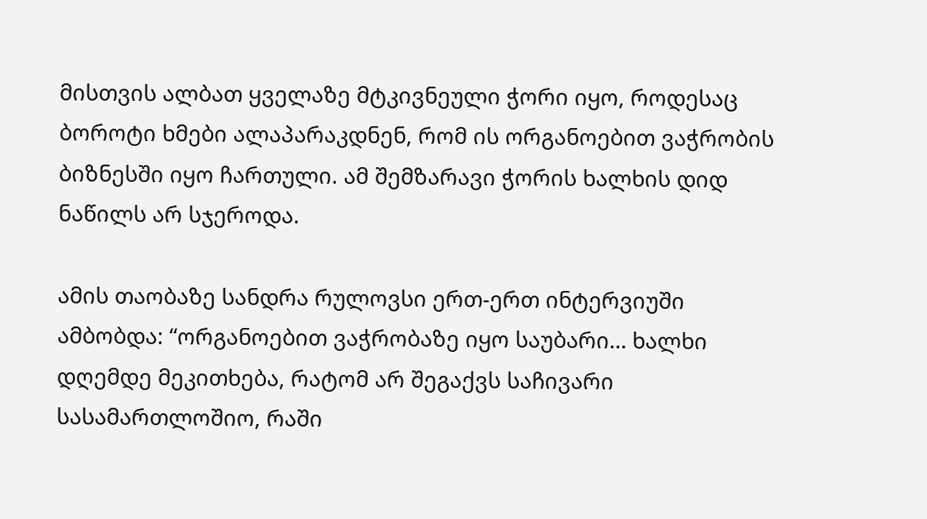მისთვის ალბათ ყველაზე მტკივნეული ჭორი იყო, როდესაც ბოროტი ხმები ალაპარაკდნენ, რომ ის ორგანოებით ვაჭრობის ბიზნესში იყო ჩართული. ამ შემზარავი ჭორის ხალხის დიდ ნაწილს არ სჯეროდა.

ამის თაობაზე სანდრა რულოვსი ერთ-ერთ ინტერვიუში ამბობდა: “ორგანოებით ვაჭრობაზე იყო საუბარი… ხალხი დღემდე მეკითხება, რატომ არ შეგაქვს საჩივარი სასამართლოშიო, რაში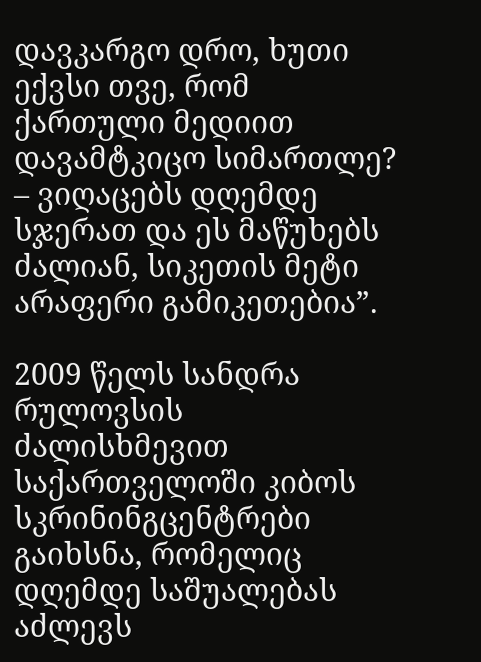დავკარგო დრო, ხუთი ექვსი თვე, რომ ქართული მედიით დავამტკიცო სიმართლე? – ვიღაცებს დღემდე სჯერათ და ეს მაწუხებს ძალიან, სიკეთის მეტი არაფერი გამიკეთებია”.

2009 წელს სანდრა რულოვსის ძალისხმევით საქართველოში კიბოს სკრინინგცენტრები გაიხსნა, რომელიც დღემდე საშუალებას აძლევს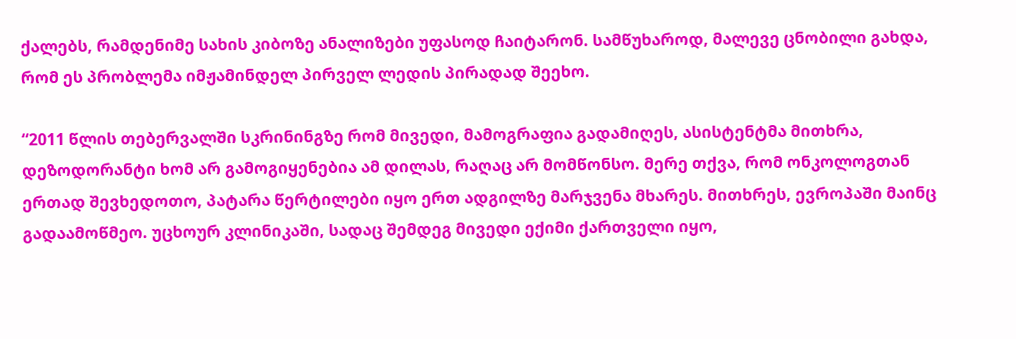ქალებს, რამდენიმე სახის კიბოზე ანალიზები უფასოდ ჩაიტარონ. სამწუხაროდ, მალევე ცნობილი გახდა, რომ ეს პრობლემა იმჟამინდელ პირველ ლედის პირადად შეეხო.

“2011 წლის თებერვალში სკრინინგზე რომ მივედი, მამოგრაფია გადამიღეს, ასისტენტმა მითხრა, დეზოდორანტი ხომ არ გამოგიყენებია ამ დილას, რაღაც არ მომწონსო. მერე თქვა, რომ ონკოლოგთან ერთად შევხედოთო, პატარა წერტილები იყო ერთ ადგილზე მარჯვენა მხარეს. მითხრეს, ევროპაში მაინც გადაამოწმეო. უცხოურ კლინიკაში, სადაც შემდეგ მივედი ექიმი ქართველი იყო,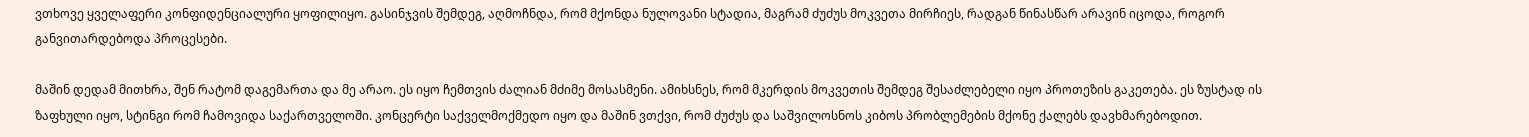ვთხოვე ყველაფერი კონფიდენციალური ყოფილიყო. გასინჯვის შემდეგ, აღმოჩნდა, რომ მქონდა ნულოვანი სტადია, მაგრამ ძუძუს მოკვეთა მირჩიეს, რადგან წინასწარ არავინ იცოდა, როგორ განვითარდებოდა პროცესები.

მაშინ დედამ მითხრა, შენ რატომ დაგემართა და მე არაო. ეს იყო ჩემთვის ძალიან მძიმე მოსასმენი. ამიხსნეს, რომ მკერდის მოკვეთის შემდეგ შესაძლებელი იყო პროთეზის გაკეთება. ეს ზუსტად ის ზაფხული იყო, სტინგი რომ ჩამოვიდა საქართველოში. კონცერტი საქველმოქმედო იყო და მაშინ ვთქვი, რომ ძუძუს და საშვილოსნოს კიბოს პრობლემების მქონე ქალებს დავხმარებოდით.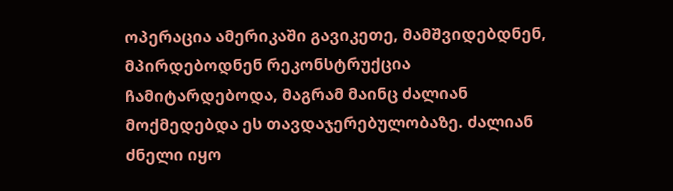ოპერაცია ამერიკაში გავიკეთე, მამშვიდებდნენ, მპირდებოდნენ რეკონსტრუქცია ჩამიტარდებოდა, მაგრამ მაინც ძალიან მოქმედებდა ეს თავდაჯერებულობაზე. ძალიან ძნელი იყო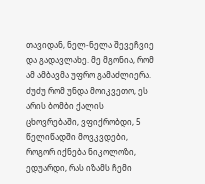თავიდან, ნელ-ნელა შევეჩვიე და გადავლახე. მე მგონია, რომ ამ ამბავმა უფრო გამაძლიერა. ძუძუ რომ უნდა მოიკვეთო, ეს არის ბომბი ქალის ცხოვრებაში, ვფიქრობდი, 5 წელიწადში მოვკვდები, როგორ იქნება ნიკოლოზი, ედუარდი, რას იზამს ჩემი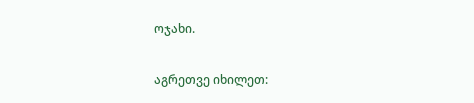ოჯახი.

აგრეთვე იხილეთ: